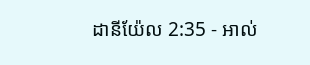ដានីយ៉ែល 2:35 - អាល់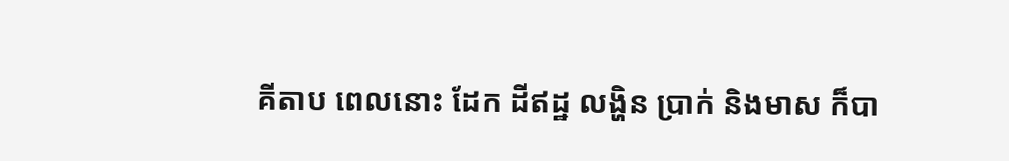គីតាប ពេលនោះ ដែក ដីឥដ្ឋ លង្ហិន ប្រាក់ និងមាស ក៏បា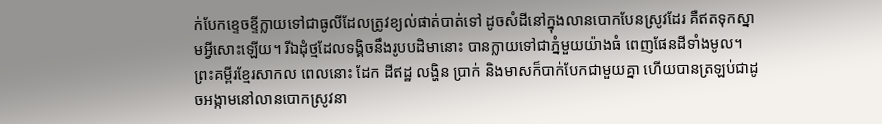ក់បែកខ្ទេចខ្ទីក្លាយទៅជាធូលីដែលត្រូវខ្យល់ផាត់បាត់ទៅ ដូចសំដីនៅក្នុងលានបោកបែនស្រូវដែរ គឺឥតទុកស្នាមអ្វីសោះឡើយ។ រីឯដុំថ្មដែលទង្គិចនឹងរូបបដិមានោះ បានក្លាយទៅជាភ្នំមួយយ៉ាងធំ ពេញផែនដីទាំងមូល។ ព្រះគម្ពីរខ្មែរសាកល ពេលនោះ ដែក ដីឥដ្ឋ លង្ហិន ប្រាក់ និងមាសក៏បាក់បែកជាមួយគ្នា ហើយបានត្រឡប់ជាដូចអង្កាមនៅលានបោកស្រូវនា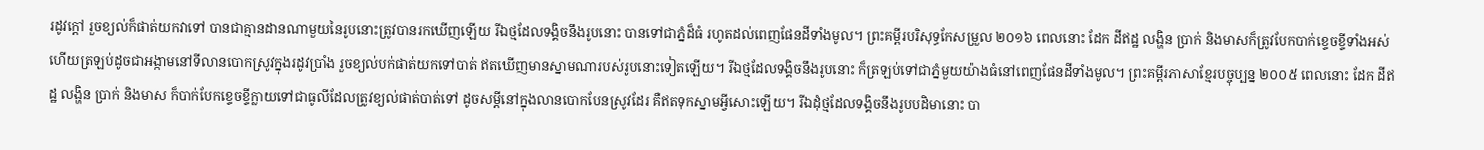រដូវក្ដៅ រួចខ្យល់ក៏ផាត់យកវាទៅ បានជាគ្មានដានណាមួយនៃរូបនោះត្រូវបានរកឃើញឡើយ រីឯថ្មដែលទង្គិចនឹងរូបនោះ បានទៅជាភ្នំដ៏ធំ រហូតដល់ពេញផែនដីទាំងមូល។ ព្រះគម្ពីរបរិសុទ្ធកែសម្រួល ២០១៦ ពេលនោះ ដែក ដីឥដ្ឋ លង្ហិន ប្រាក់ និងមាសក៏ត្រូវបែកបាក់ខ្ទេចខ្ទីទាំងអស់ ហើយត្រឡប់ដូចជាអង្កាមនៅទីលានបោកស្រូវក្នុងរដូវប្រាំង រួចខ្យល់បក់ផាត់យកទៅបាត់ ឥតឃើញមានស្នាមណារបស់រូបនោះទៀតឡើយ។ រីឯថ្មដែលទង្គិចនឹងរូបនោះ ក៏ត្រឡប់ទៅជាភ្នំមួយយ៉ាងធំនៅពេញផែនដីទាំងមូល។ ព្រះគម្ពីរភាសាខ្មែរបច្ចុប្បន្ន ២០០៥ ពេលនោះ ដែក ដីឥដ្ឋ លង្ហិន ប្រាក់ និងមាស ក៏បាក់បែកខ្ទេចខ្ទីក្លាយទៅជាធូលីដែលត្រូវខ្យល់ផាត់បាត់ទៅ ដូចសម្ដីនៅក្នុងលានបោកបែនស្រូវដែរ គឺឥតទុកស្នាមអ្វីសោះឡើយ។ រីឯដុំថ្មដែលទង្គិចនឹងរូបបដិមានោះ បា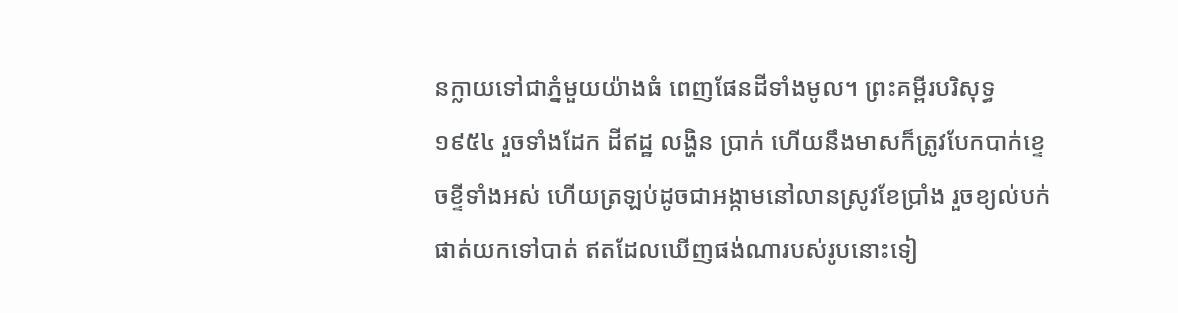នក្លាយទៅជាភ្នំមួយយ៉ាងធំ ពេញផែនដីទាំងមូល។ ព្រះគម្ពីរបរិសុទ្ធ ១៩៥៤ រួចទាំងដែក ដីឥដ្ឋ លង្ហិន ប្រាក់ ហើយនឹងមាសក៏ត្រូវបែកបាក់ខ្ទេចខ្ទីទាំងអស់ ហើយត្រឡប់ដូចជាអង្កាមនៅលានស្រូវខែប្រាំង រួចខ្យល់បក់ផាត់យកទៅបាត់ ឥតដែលឃើញផង់ណារបស់រូបនោះទៀ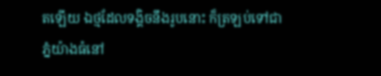តឡើយ ឯថ្មដែលទង្គិចនឹងរូបនោះ ក៏ត្រឡប់ទៅជាភ្នំយ៉ាងធំនៅ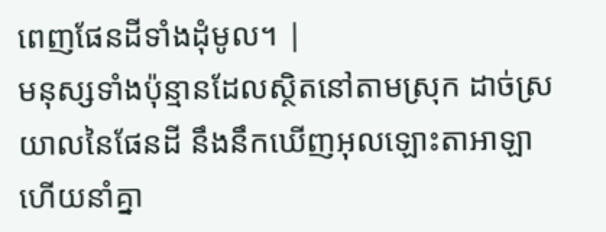ពេញផែនដីទាំងដុំមូល។ |
មនុស្សទាំងប៉ុន្មានដែលស្ថិតនៅតាមស្រុក ដាច់ស្រយាលនៃផែនដី នឹងនឹកឃើញអុលឡោះតាអាឡា ហើយនាំគ្នា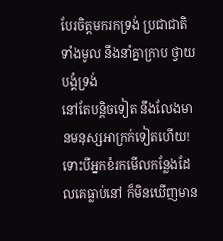បែរចិត្តមករកទ្រង់ ប្រជាជាតិទាំងមូល នឹងនាំគ្នាក្រាប ថ្វាយបង្គំទ្រង់
នៅតែបន្តិចទៀត នឹងលែងមានមនុស្សអាក្រក់ទៀតហើយ! ទោះបីអ្នកខំរកមើលកន្លែងដែលគេធ្លាប់នៅ ក៏មិនឃើញមាន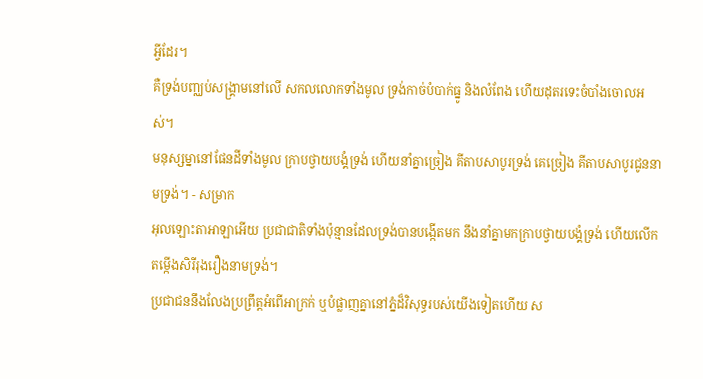អ្វីដែរ។
គឺទ្រង់បញ្ឈប់សង្គ្រាមនៅលើ សកលលោកទាំងមូល ទ្រង់កាច់បំបាក់ធ្នូ និងលំពែង ហើយដុតរទេះចំបាំងចោលអស់។
មនុស្សម្នានៅផែនដីទាំងមូល ក្រាបថ្វាយបង្គំទ្រង់ ហើយនាំគ្នាច្រៀង គីតាបសាបូរទ្រង់ គេច្រៀង គីតាបសាបូរជូននាមទ្រង់។ - សម្រាក
អុលឡោះតាអាឡាអើយ ប្រជាជាតិទាំងប៉ុន្មានដែលទ្រង់បានបង្កើតមក នឹងនាំគ្នាមកក្រាបថ្វាយបង្គំទ្រង់ ហើយលើកតម្កើងសិរីរុងរឿងនាមទ្រង់។
ប្រជាជននឹងលែងប្រព្រឹត្តអំពើអាក្រក់ ឬបំផ្លាញគ្នានៅភ្នំដ៏វិសុទ្ធរបស់យើងទៀតហើយ ស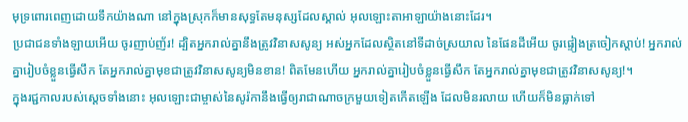មុទ្រពោរពេញដោយទឹកយ៉ាងណា នៅក្នុងស្រុកក៏មានសុទ្ធតែមនុស្សដែលស្គាល់ អុលឡោះតាអាឡាយ៉ាងនោះដែរ។
ប្រជាជនទាំងឡាយអើយ ចូរញាប់ញ័រ! ដ្បិតអ្នករាល់គ្នានឹងត្រូវវិនាសសូន្យ អស់អ្នកដែលស្ថិតនៅទីដាច់ស្រយាល នៃផែនដីអើយ ចូរផ្ទៀងត្រចៀកស្ដាប់! អ្នករាល់គ្នារៀបចំខ្លួនធ្វើសឹក តែអ្នករាល់គ្នាមុខជាត្រូវវិនាសសូន្យមិនខាន! ពិតមែនហើយ អ្នករាល់គ្នារៀបចំខ្លួនធ្វើសឹក តែអ្នករាល់គ្នាមុខជាត្រូវវិនាសសូន្យ!។
ក្នុងរជ្ជកាលរបស់ស្តេចទាំងនោះ អុលឡោះជាម្ចាស់នៃសូរ៉កានឹងធ្វើឲ្យរាជាណាចក្រមួយទៀតកើតឡើង ដែលមិនរលាយ ហើយក៏មិនធ្លាក់ទៅ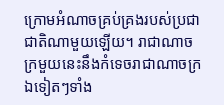ក្រោមអំណាចគ្រប់គ្រងរបស់ប្រជាជាតិណាមួយឡើយ។ រាជាណាចក្រមួយនេះនឹងកំទេចរាជាណាចក្រឯទៀតៗទាំង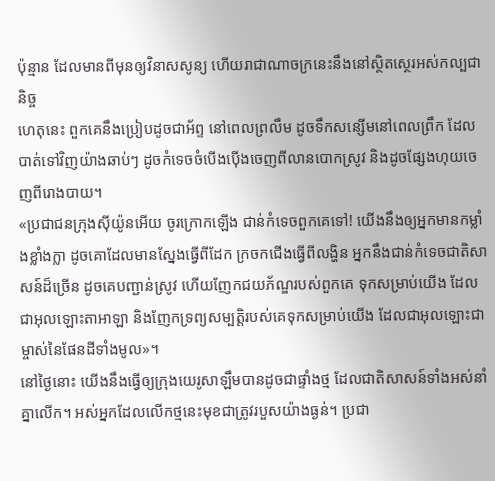ប៉ុន្មាន ដែលមានពីមុនឲ្យវិនាសសូន្យ ហើយរាជាណាចក្រនេះនឹងនៅស្ថិតស្ថេរអស់កល្បជានិច្ច
ហេតុនេះ ពួកគេនឹងប្រៀបដូចជាអ័ព្ទ នៅពេលព្រលឹម ដូចទឹកសន្សើមនៅពេលព្រឹក ដែលបាត់ទៅវិញយ៉ាងឆាប់ៗ ដូចកំទេចចំបើងប៉ើងចេញពីលានបោកស្រូវ និងដូចផ្សែងហុយចេញពីរោងបាយ។
«ប្រជាជនក្រុងស៊ីយ៉ូនអើយ ចូរក្រោកឡើង ជាន់កំទេចពួកគេទៅ! យើងនឹងឲ្យអ្នកមានកម្លាំងខ្លាំងក្លា ដូចគោដែលមានស្នែងធ្វើពីដែក ក្រចកជើងធ្វើពីលង្ហិន អ្នកនឹងជាន់កំទេចជាតិសាសន៍ដ៏ច្រើន ដូចគេបញ្ជាន់ស្រូវ ហើយញែកជយភ័ណ្ឌរបស់ពួកគេ ទុកសម្រាប់យើង ដែលជាអុលឡោះតាអាឡា និងញែកទ្រព្យសម្បត្តិរបស់គេទុកសម្រាប់យើង ដែលជាអុលឡោះជាម្ចាស់នៃផែនដីទាំងមូល»។
នៅថ្ងៃនោះ យើងនឹងធ្វើឲ្យក្រុងយេរូសាឡឹមបានដូចជាផ្ទាំងថ្ម ដែលជាតិសាសន៍ទាំងអស់នាំគ្នាលើក។ អស់អ្នកដែលលើកថ្មនេះមុខជាត្រូវរបួសយ៉ាងធ្ងន់។ ប្រជា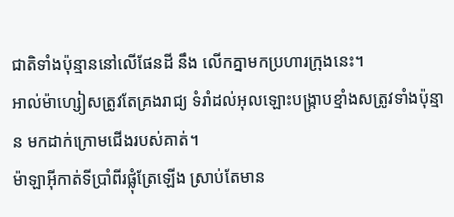ជាតិទាំងប៉ុន្មាននៅលើផែនដី នឹង លើកគ្នាមកប្រហារក្រុងនេះ។
អាល់ម៉ាហ្សៀសត្រូវតែគ្រងរាជ្យ ទំរាំដល់អុលឡោះបង្ក្រាបខ្មាំងសត្រូវទាំងប៉ុន្មាន មកដាក់ក្រោមជើងរបស់គាត់។
ម៉ាឡាអ៊ីកាត់ទីប្រាំពីរផ្លុំត្រែឡើង ស្រាប់តែមាន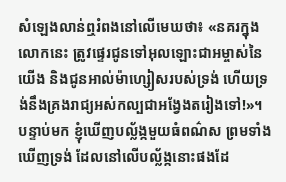សំឡេងលាន់ឮរំពងនៅលើមេឃថា៖ «នគរក្នុងលោកនេះ ត្រូវផ្ទេរជូនទៅអុលឡោះជាអម្ចាស់នៃយើង និងជូនអាល់ម៉ាហ្សៀសរបស់ទ្រង់ ហើយទ្រង់នឹងគ្រងរាជ្យអស់កល្បជាអង្វែងតរៀងទៅ!»។
បន្ទាប់មក ខ្ញុំឃើញបល្ល័ង្កមួយធំពណ៌ស ព្រមទាំងឃើញទ្រង់ ដែលនៅលើបល្ល័ង្កនោះផងដែ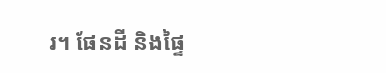រ។ ផែនដី និងផ្ទៃ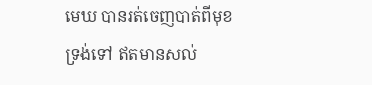មេឃ បានរត់ចេញបាត់ពីមុខទ្រង់ទៅ ឥតមានសល់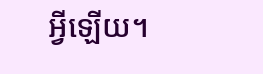អ្វីឡើយ។